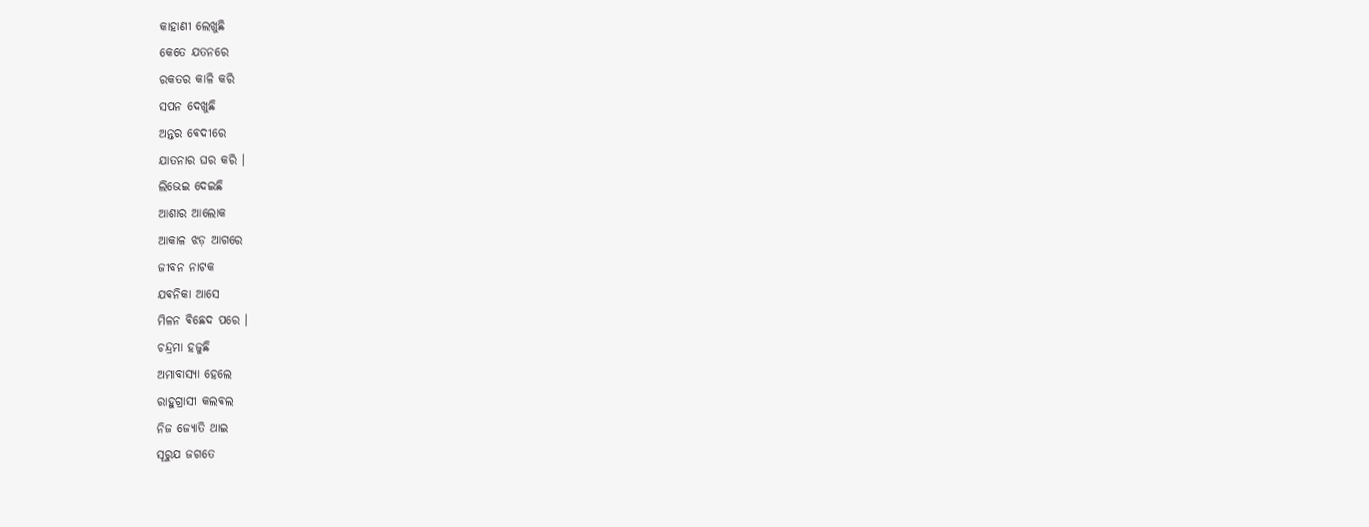କାହାଣୀ ଲେଖୁଛି
କେତେ ଯତନରେ
ରକତର କାଳି କରି
ସପନ ଦେଖୁଛି
ଅନ୍ତର ଵେଦୀରେ
ଯାତନାର ଘର କରି ।
ଲିଭେଇ ଦେଇଛି
ଆଶାର ଆଲୋକ
ଆକାଳ ଝଡ଼ ଆଗରେ
ଜୀବନ ନାଟକ
ଯଵନିକା ଆସେ
ମିଳନ ଵିଛେଦ ପରେ ।
ଚନ୍ଦ୍ରମା ହଜୁଛି
ଅମାବାସ୍ୟା ହେଲେ
ରାହୁଗ୍ରାସୀ କଲଵଲ
ନିଜ ଜ୍ୟୋତି ଥାଇ
ସୂରୁଯ ଜଗତେ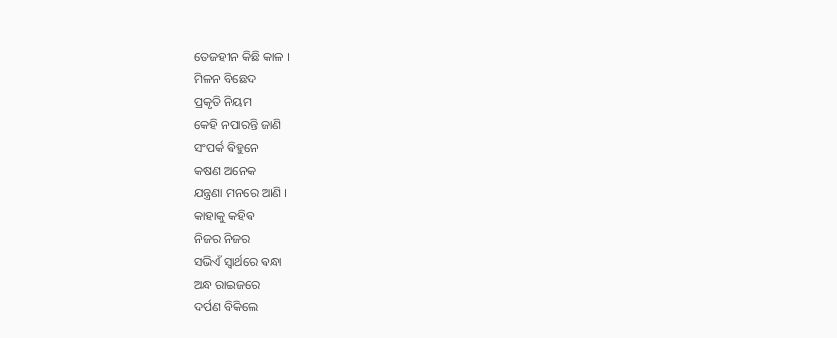ତେଜହୀନ କିଛି କାଳ ।
ମିଳନ ବିଛେଦ
ପ୍ରକୃତି ନିୟମ
କେହି ନପାରନ୍ତି ଜାଣି
ସଂପର୍କ ଵିହୁନେ
କଷଣ ଅନେକ
ଯନ୍ତ୍ରଣା ମନରେ ଆଣି ।
କାହାକୁ କହିଵ
ନିଜର ନିଜର
ସଭିଏଁ ସ୍ଵାର୍ଥରେ ଵନ୍ଧା
ଅନ୍ଧ ରାଇଜରେ
ଦର୍ପଣ ବିକିଲେ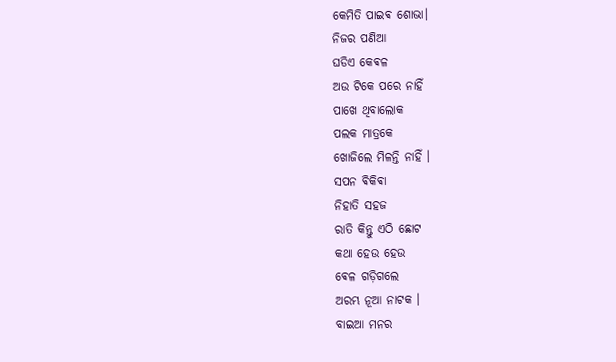କେମିତି ପାଇଵ ଶୋଭା।
ନିଜର ପଣିଆ
ଘଡିଏ କେଵଳ
ଅଉ ଟିକେ ପରେ ନାହିଁ
ପାଖେ ଥିବାଲୋକ
ପଲକ ମାତ୍ରକେ
ଖୋଜିଲେ ମିଳନ୍ତି ନାହିଁ ।
ସପନ ଵିକିଵା
ନିହାତି ସହଜ
ରାତି କିନ୍ତୁ ଏଠି ଛୋଟ
କଥା ହେଉ ହେଉ
ଵେଳ ଗଡ଼ିଗଲେ
ଅରମ୍ଭ ନୂଆ ନାଟକ ।
ବାଇଆ ମନର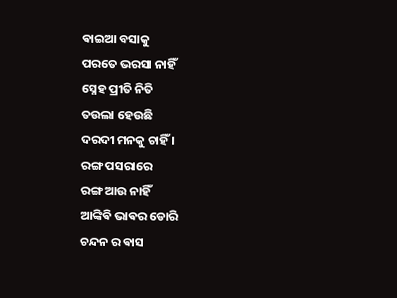ଵାଇଆ ବସାକୁ
ପରତେ ଭରସା ନାହିଁ
ସ୍ନେହ ପ୍ରୀତି ନିତି
ତଉଲା ହେଉଛି
ଦରଦୀ ମନକୁ ଚାହିଁ ।
ରଙ୍ଗ ପସରାରେ
ରଙ୍ଗ ଆଉ ନାହିଁ
ଆଙ୍କିଵି ଭାଵର ଡୋରି
ଚନ୍ଦନ ର ଵାସ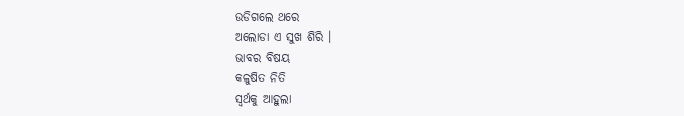ଉଡିଗଲେ ଥରେ
ଅଲୋଡା ଏ ସୁଖ ଶିରି ।
ଭାବର ବିଷୟ
କଳୁଷିତ ନିତି
ସ୍ଵର୍ଥକୁ ଆହୁଲା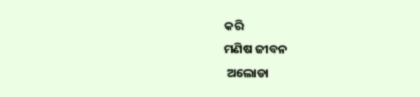କରି
ମଣିଷ ଜୀବନ
 ଅଲୋଡା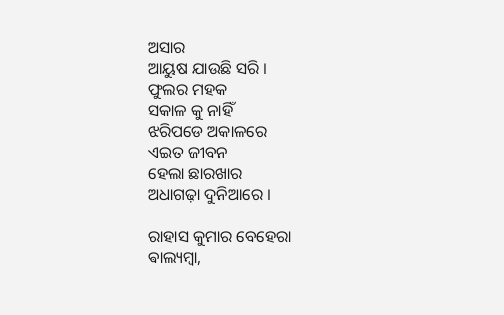ଅସାର
ଆୟୁଷ ଯାଉଛି ସରି ।
ଫୁଲର ମହକ
ସକାଳ କୁ ନାହିଁ
ଝରିପଡେ ଅକାଳରେ
ଏଇତ ଜୀବନ
ହେଲା ଛାରଖାର
ଅଧାଗଢ଼ା ଦୁନିଆରେ ।

ରାହାସ କୁମାର ବେହେରା
ଵାଲ୍ୟମ୍ବା,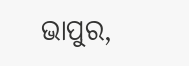ଭାପୁର,